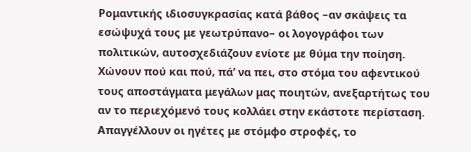Ρομαντικής ιδιοσυγκρασίας κατά βάθος –αν σκάψεις τα εσώψυχά τους με γεωτρύπανο– οι λογογράφοι των πολιτικών, αυτοσχεδιάζουν ενίοτε με θύμα την ποίηση. Χώνουν πού και πού, πά’ να πει, στο στόμα του αφεντικού τους αποστάγματα μεγάλων μας ποιητών, ανεξαρτήτως του αν το περιεχόμενό τους κολλάει στην εκάστοτε περίσταση. Απαγγέλλουν οι ηγέτες με στόμφο στροφές, το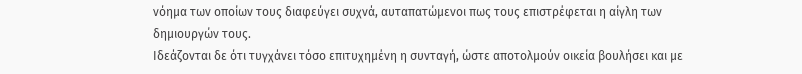νόημα των οποίων τους διαφεύγει συχνά, αυταπατώμενοι πως τους επιστρέφεται η αίγλη των δημιουργών τους.
Ιδεάζονται δε ότι τυγχάνει τόσο επιτυχημένη η συνταγή, ώστε αποτολμούν οικεία βουλήσει και με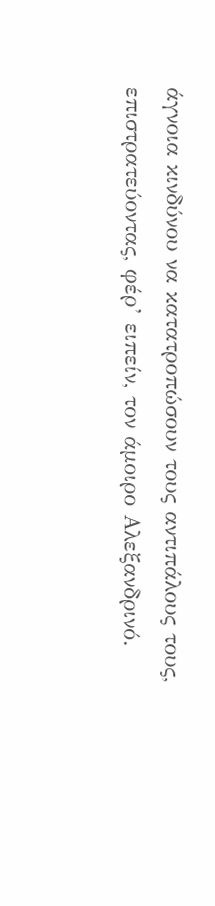άγνοια κινδύνου να κατατροπώσουν τους αντιπάλους τους, επιστρατεύοντας, φέρ’ ειπείν, τον άμοιρο Αλεξανδρινό.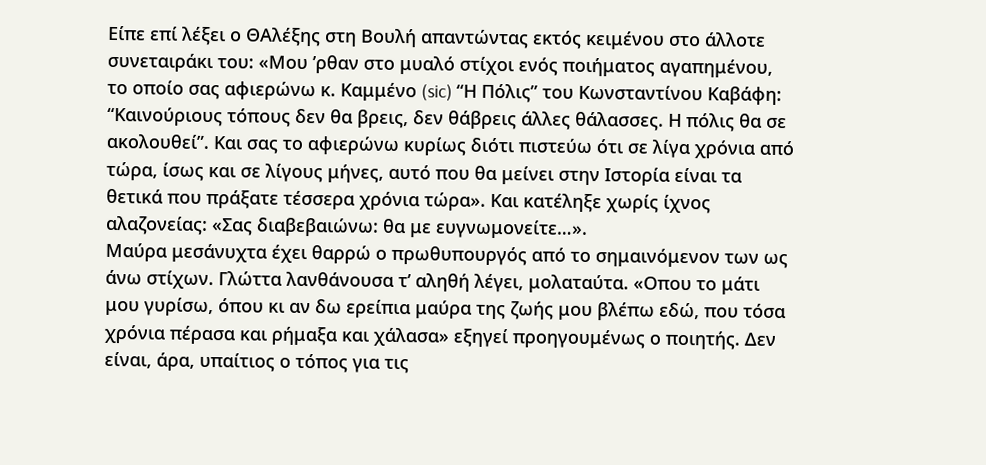Είπε επί λέξει ο ΘΑλέξης στη Βουλή απαντώντας εκτός κειμένου στο άλλοτε συνεταιράκι του: «Μου ’ρθαν στο μυαλό στίχοι ενός ποιήματος αγαπημένου, το οποίο σας αφιερώνω κ. Καμμένο (sic) “Η Πόλις” του Κωνσταντίνου Καβάφη: “Καινούριους τόπους δεν θα βρεις, δεν θάβρεις άλλες θάλασσες. Η πόλις θα σε ακολουθεί”. Και σας το αφιερώνω κυρίως διότι πιστεύω ότι σε λίγα χρόνια από τώρα, ίσως και σε λίγους μήνες, αυτό που θα μείνει στην Ιστορία είναι τα θετικά που πράξατε τέσσερα χρόνια τώρα». Και κατέληξε χωρίς ίχνος αλαζονείας: «Σας διαβεβαιώνω: θα με ευγνωμονείτε…».
Μαύρα μεσάνυχτα έχει θαρρώ ο πρωθυπουργός από το σημαινόμενον των ως άνω στίχων. Γλώττα λανθάνουσα τ’ αληθή λέγει, μολαταύτα. «Οπου το μάτι μου γυρίσω, όπου κι αν δω ερείπια μαύρα της ζωής μου βλέπω εδώ, που τόσα χρόνια πέρασα και ρήμαξα και χάλασα» εξηγεί προηγουμένως ο ποιητής. Δεν είναι, άρα, υπαίτιος ο τόπος για τις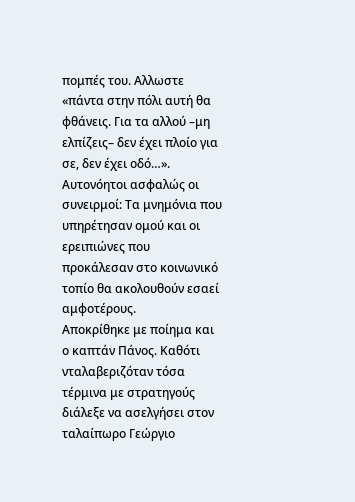πομπές του. Αλλωστε «πάντα στην πόλι αυτή θα φθάνεις. Για τα αλλού –μη ελπίζεις– δεν έχει πλοίο για σε, δεν έχει οδό…». Αυτονόητοι ασφαλώς οι συνειρμοί: Τα μνημόνια που υπηρέτησαν ομού και οι ερειπιώνες που προκάλεσαν στο κοινωνικό τοπίο θα ακολουθούν εσαεί αμφοτέρους.
Αποκρίθηκε με ποίημα και ο καπτάν Πάνος. Καθότι νταλαβεριζόταν τόσα τέρμινα με στρατηγούς διάλεξε να ασελγήσει στον ταλαίπωρο Γεώργιο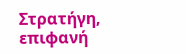Στρατήγη, επιφανή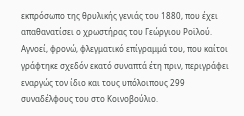εκπρόσωπο της θρυλικής γενιάς του 1880, που έχει απαθανατίσει ο χρωστήρας του Γεώργιου Ροϊλού. Αγνοεί, φρονώ, φλεγματικό επίγραμμά του, που καίτοι γράφτηκε σχεδόν εκατό συναπτά έτη πριν, περιγράφει εναργώς τον ίδιο και τους υπόλοιπους 299 συναδέλφους του στο Κοινοβούλιο.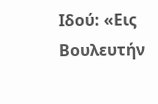Ιδού: «Εις Βουλευτήν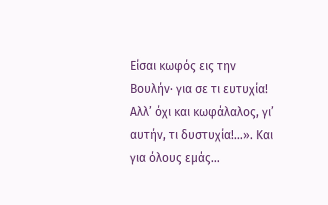Είσαι κωφός εις την Βουλήν· για σε τι ευτυχία! Αλλ’ όχι και κωφάλαλος, γι’ αυτήν, τι δυστυχία!…». Και για όλους εμάς…